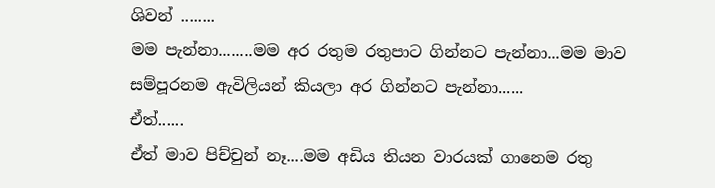ශිවන් ........
මම පැන්නා........මම අර රතුම රතුපාට ගින්නට පැන්නා...මම මාව සම්පූරනම ඇවිලියන් කියලා අර ගින්නට පැන්නා......
ඒත්......
ඒත් මාව පිච්චුන් නෑ....මම අඩිය තියන වාරයක් ගානෙම රතු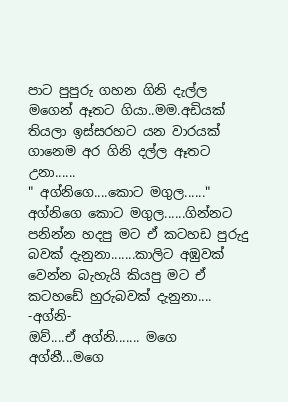පාට පුපුරු ගහන ගිනි දැල්ල මගෙන් ඈතට ගියා..මම.අඩියක් තියලා ඉස්සරහට යන වාරයක් ගානෙම අර ගිනි දල්ල ඈතට උනා......
" අග්නිගෙ....කොට මගුල......"
අග්නිගෙ කොට මගුල......ගින්නට පනින්න හදපු මට ඒ කටහඩ පුරුදු බවක් දැනුනා.......කාලිට අඹුවක් වෙන්න බැහැයි කියපු මට ඒ කටහඩේ හුරුබවක් දැනුනා....
-අග්නි-
ඔව්....ඒ අග්නි....... මගෙ අග්නී...මගෙ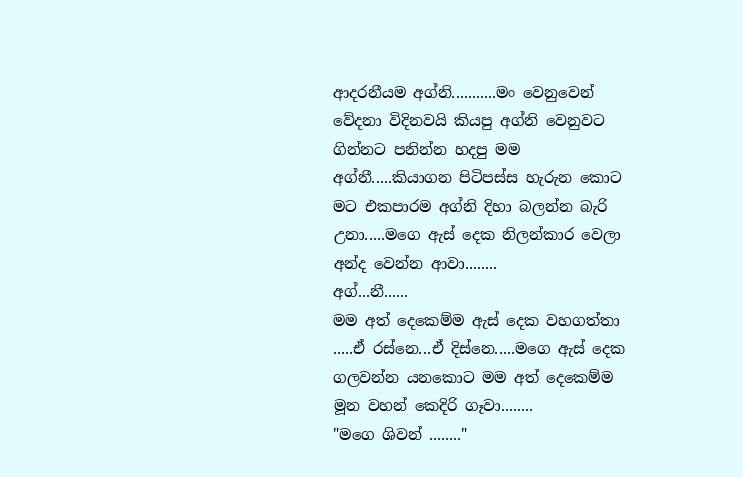ආදරනීයම අග්නි...........මං වෙනුවෙන් වේදනා විදිනවයි කියපු අග්නි වෙනුවට ගින්නට පනින්න හදපු මම අග්නී.....කියාගන පිටිපස්ස හැරුන කොට මට එකපාරම අග්නි දිහා බලන්න බැරි උනා.....මගෙ ඇස් දෙක නිලන්කාර වෙලා අන්ද වෙන්න ආවා........
අග්...නී......
මම අත් දෙකෙම්ම ඇස් දෙක වහගත්තා .....ඒ රස්නෙ...ඒ දිස්නෙ.....මගෙ ඇස් දෙක ගලවන්න යනකොට මම අත් දෙකෙම්ම මූන වහන් කෙදිරි ගෑවා........
"මගෙ ශිවන් ........"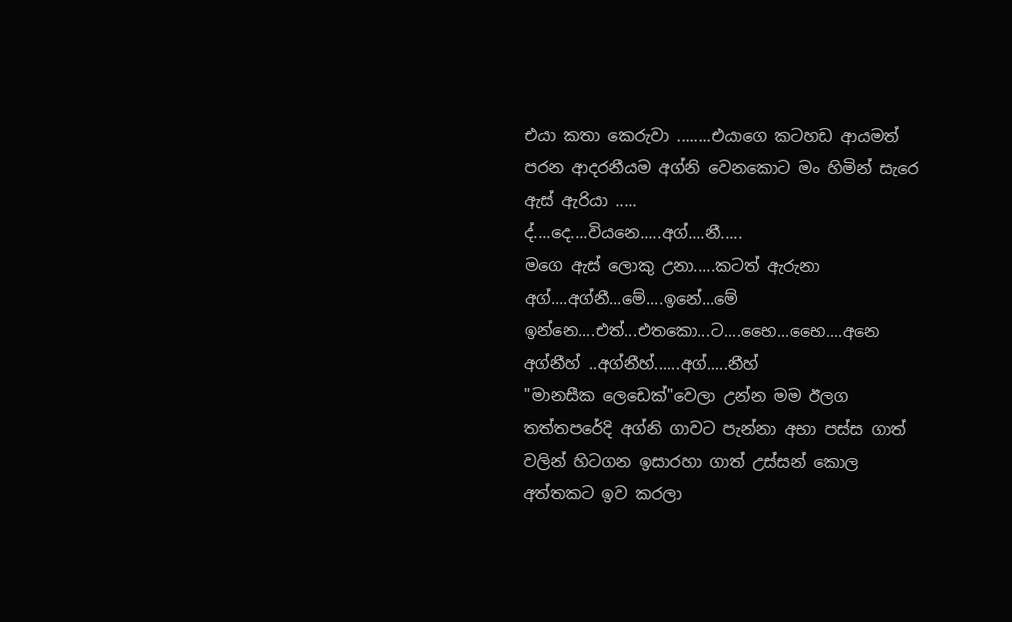එයා කතා කෙරුවා ........එයාගෙ කටහඩ ආයමත් පරන ආදරනීයම අග්නි වෙනකොට මං හිමින් සැරෙ ඇස් ඇරියා .....
ද්....දෙ....වියනෙ.....අග්....නී.....
මගෙ ඇස් ලොකු උනා.....කටත් ඇරුනා
අග්....අග්නී...මේ....ඉනේ...මේ ඉන්නෙ....එත්...එතකො...ට....භෛ...භෛ....අනෙ අග්නීහ් ..අග්නීහ්......අග්.....නීහ්
"මානසීක ලෙඩෙක්"වෙලා උන්න මම ඊලග තත්තපරේදි අග්නි ගාවට පැන්නා අභා පස්ස ගාත් වලින් හිටගන ඉසාරහා ගාත් උස්සන් කොල අත්තකට ඉව කරලා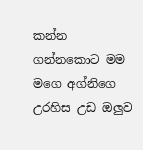කන්න ගන්නකොට මම මගෙ අග්නිගෙ උරහිස උඩ ඔලුව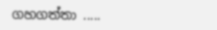ගහගත්තා .....